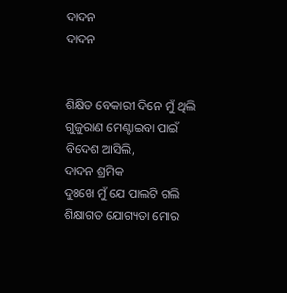ଦାଦନ
ଦାଦନ


ଶିକ୍ଷିତ ବେକାରୀ ଦିନେ ମୁଁ ଥିଲି
ଗୁଜୁରାଣ ମେଣ୍ଟାଇବା ପାଇଁ
ବିଦେଶ ଆସିଲି,
ଦାଦନ ଶ୍ରମିକ
ଦୁଃଖେ ମୁଁ ଯେ ପାଲଟି ଗଲି
ଶିକ୍ଷାଗତ ଯୋଗ୍ୟତା ମୋର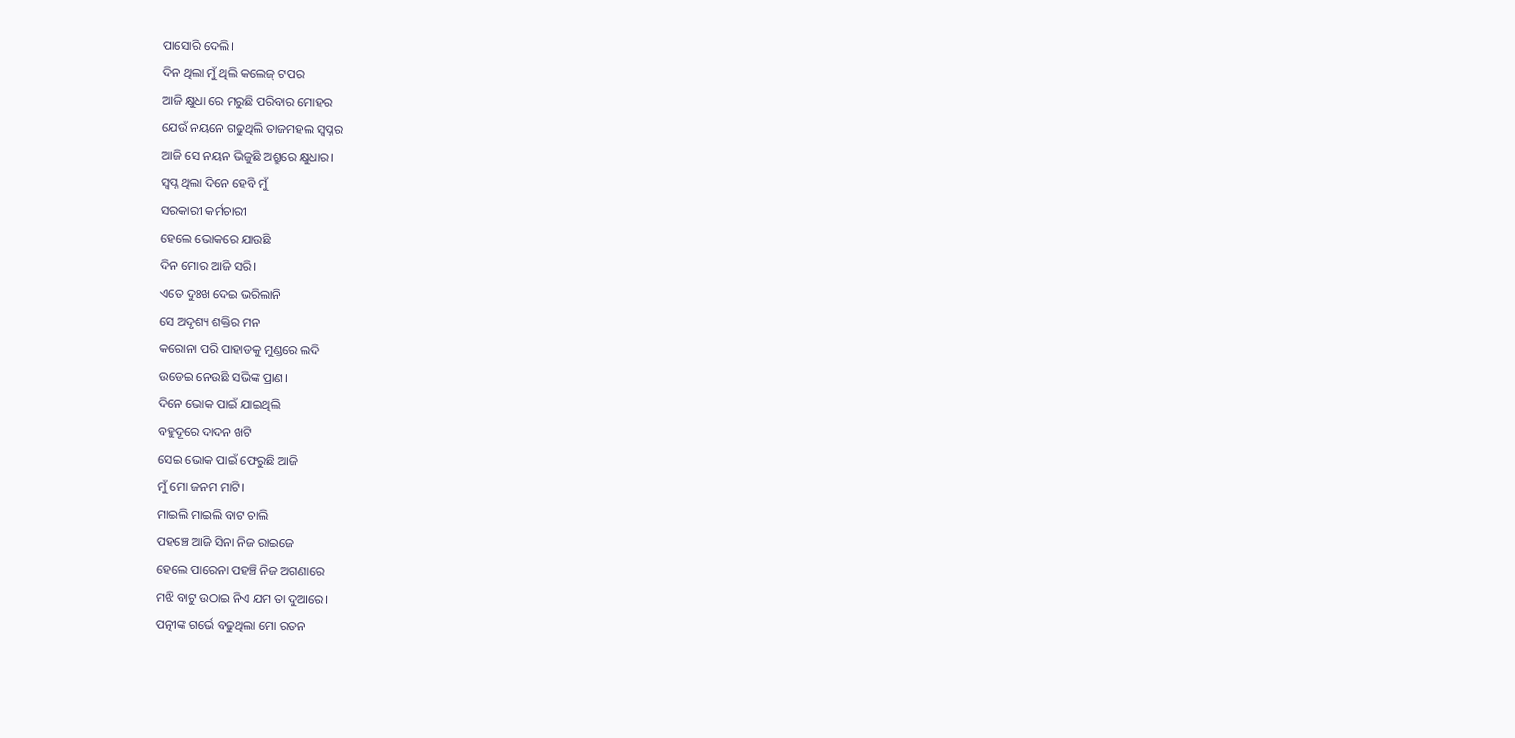ପାସୋରି ଦେଲି।
ଦିନ ଥିଲା ମୁଁ ଥିଲି କଲେଜ୍ ଟପର
ଆଜି କ୍ଷୁଧା ରେ ମରୁଛି ପରିବାର ମୋହର
ଯେଉଁ ନୟନେ ଗଢୁଥିଲି ତାଜମହଲ ସ୍ୱପ୍ନର
ଆଜି ସେ ନୟନ ଭିଜୁଛି ଅଶ୍ରୁରେ କ୍ଷୁଧାର।
ସ୍ଵପ୍ନ ଥିଲା ଦିନେ ହେବି ମୁଁ
ସରକାରୀ କର୍ମଚାରୀ
ହେଲେ ଭୋକରେ ଯାଉଛି
ଦିନ ମୋର ଆଜି ସରି।
ଏତେ ଦୁଃଖ ଦେଇ ଭରିଲାନି
ସେ ଅଦୃଶ୍ୟ ଶକ୍ତିର ମନ
କରୋନା ପରି ପାହାଡକୁ ମୁଣ୍ଡରେ ଲଦି
ଉଡେଇ ନେଉଛି ସଭିଙ୍କ ପ୍ରାଣ।
ଦିନେ ଭୋକ ପାଇଁ ଯାଇଥିଲି
ବହୁଦୂରେ ଦାଦନ ଖଟି
ସେଇ ଭୋକ ପାଇଁ ଫେରୁଛି ଆଜି
ମୁଁ ମୋ ଜନମ ମାଟି।
ମାଇଲି ମାଇଲି ବାଟ ଚାଲି
ପହଞ୍ଚେ ଆଜି ସିନା ନିଜ ରାଇଜେ
ହେଲେ ପାରେନା ପହଞ୍ଚି ନିଜ ଅଗଣାରେ
ମଝି ବାଟୁ ଉଠାଇ ନିଏ ଯମ ତା ଦୁଆରେ।
ପତ୍ନୀଙ୍କ ଗର୍ଭେ ବଢୁଥିଲା ମୋ ରତନ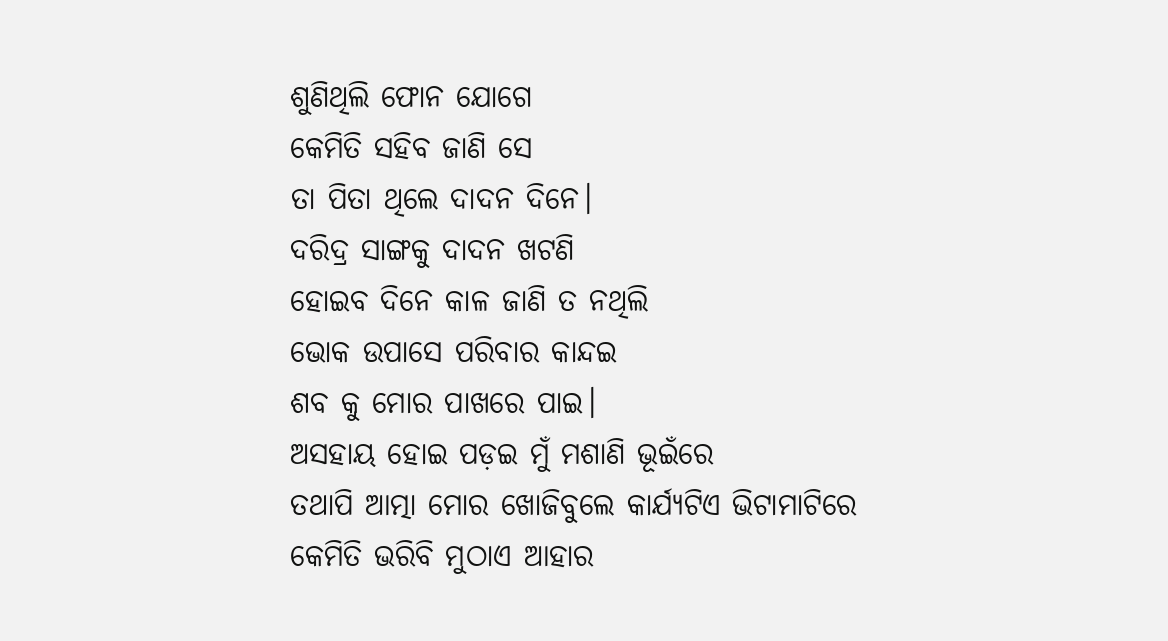ଶୁଣିଥିଲି ଫୋନ ଯୋଗେ
କେମିତି ସହିବ ଜାଣି ସେ
ତା ପିତା ଥିଲେ ଦାଦନ ଦିନେ।
ଦରିଦ୍ର ସାଙ୍ଗକୁ ଦାଦନ ଖଟଣି
ହୋଇବ ଦିନେ କାଳ ଜାଣି ତ ନଥିଲି
ଭୋକ ଉପାସେ ପରିବାର କାନ୍ଦଇ
ଶବ କୁ ମୋର ପାଖରେ ପାଇ।
ଅସହାୟ ହୋଇ ପଡ଼ଇ ମୁଁ ମଶାଣି ଭୂଇଁରେ
ତଥାପି ଆତ୍ମା ମୋର ଖୋଜିବୁଲେ କାର୍ଯ୍ୟଟିଏ ଭିଟାମାଟିରେ
କେମିତି ଭରିବି ମୁଠାଏ ଆହାର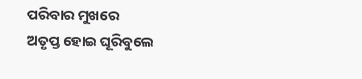ପରିବାର ମୁଖରେ
ଅତୃପ୍ତ ହୋଇ ଘୂରିବୁଲେ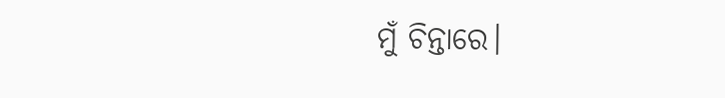ମୁଁ ଚିନ୍ତାରେ।